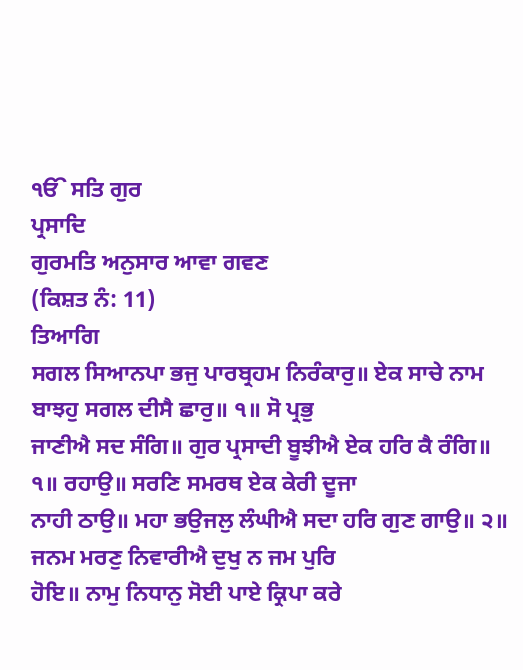ੴ ਸਤਿ ਗੁਰ
ਪ੍ਰਸਾਦਿ
ਗੁਰਮਤਿ ਅਨੁਸਾਰ ਆਵਾ ਗਵਣ
(ਕਿਸ਼ਤ ਨੰ: 11)
ਤਿਆਗਿ
ਸਗਲ ਸਿਆਨਪਾ ਭਜੁ ਪਾਰਬ੍ਰਹਮ ਨਿਰੰਕਾਰੁ॥ ਏਕ ਸਾਚੇ ਨਾਮ ਬਾਝਹੁ ਸਗਲ ਦੀਸੈ ਛਾਰੁ॥ ੧॥ ਸੋ ਪ੍ਰਭੁ
ਜਾਣੀਐ ਸਦ ਸੰਗਿ॥ ਗੁਰ ਪ੍ਰਸਾਦੀ ਬੂਝੀਐ ਏਕ ਹਰਿ ਕੈ ਰੰਗਿ॥ ੧॥ ਰਹਾਉ॥ ਸਰਣਿ ਸਮਰਥ ਏਕ ਕੇਰੀ ਦੂਜਾ
ਨਾਹੀ ਠਾਉ॥ ਮਹਾ ਭਉਜਲੁ ਲੰਘੀਐ ਸਦਾ ਹਰਿ ਗੁਣ ਗਾਉ॥ ੨॥ ਜਨਮ ਮਰਣੁ ਨਿਵਾਰੀਐ ਦੁਖੁ ਨ ਜਮ ਪੁਰਿ
ਹੋਇ॥ ਨਾਮੁ ਨਿਧਾਨੁ ਸੋਈ ਪਾਏ ਕ੍ਰਿਪਾ ਕਰੇ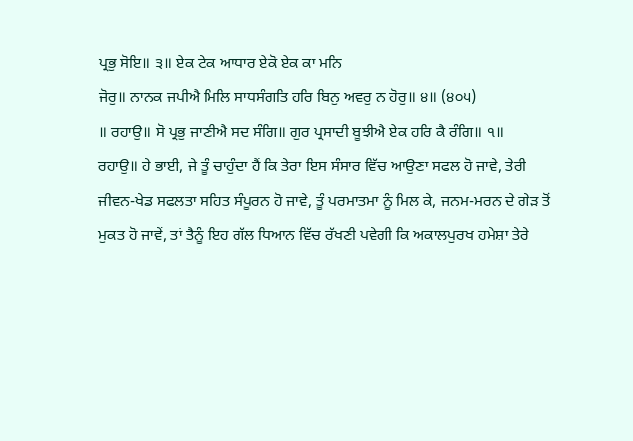ਪ੍ਰਭੁ ਸੋਇ॥ ੩॥ ਏਕ ਟੇਕ ਆਧਾਰ ਏਕੋ ਏਕ ਕਾ ਮਨਿ
ਜੋਰੁ॥ ਨਾਨਕ ਜਪੀਐ ਮਿਲਿ ਸਾਧਸੰਗਤਿ ਹਰਿ ਬਿਨੁ ਅਵਰੁ ਨ ਹੋਰੁ॥ ੪॥ (੪੦੫)
॥ ਰਹਾਉ॥ ਸੋ ਪ੍ਰਭੁ ਜਾਣੀਐ ਸਦ ਸੰਗਿ॥ ਗੁਰ ਪ੍ਰਸਾਦੀ ਬੂਝੀਐ ਏਕ ਹਰਿ ਕੈ ਰੰਗਿ॥ ੧॥
ਰਹਾਉ॥ ਹੇ ਭਾਈ, ਜੇ ਤੂੰ ਚਾਹੁੰਦਾ ਹੈਂ ਕਿ ਤੇਰਾ ਇਸ ਸੰਸਾਰ ਵਿੱਚ ਆਉਣਾ ਸਫਲ ਹੋ ਜਾਵੇ, ਤੇਰੀ
ਜੀਵਨ-ਖੇਡ ਸਫਲਤਾ ਸਹਿਤ ਸੰਪੂਰਨ ਹੋ ਜਾਵੇ, ਤੂੰ ਪਰਮਾਤਮਾ ਨੂੰ ਮਿਲ ਕੇ, ਜਨਮ-ਮਰਨ ਦੇ ਗੇੜ ਤੋਂ
ਮੁਕਤ ਹੋ ਜਾਵੇਂ, ਤਾਂ ਤੈਨੂੰ ਇਹ ਗੱਲ ਧਿਆਨ ਵਿੱਚ ਰੱਖਣੀ ਪਵੇਗੀ ਕਿ ਅਕਾਲਪੁਰਖ ਹਮੇਸ਼ਾ ਤੇਰੇ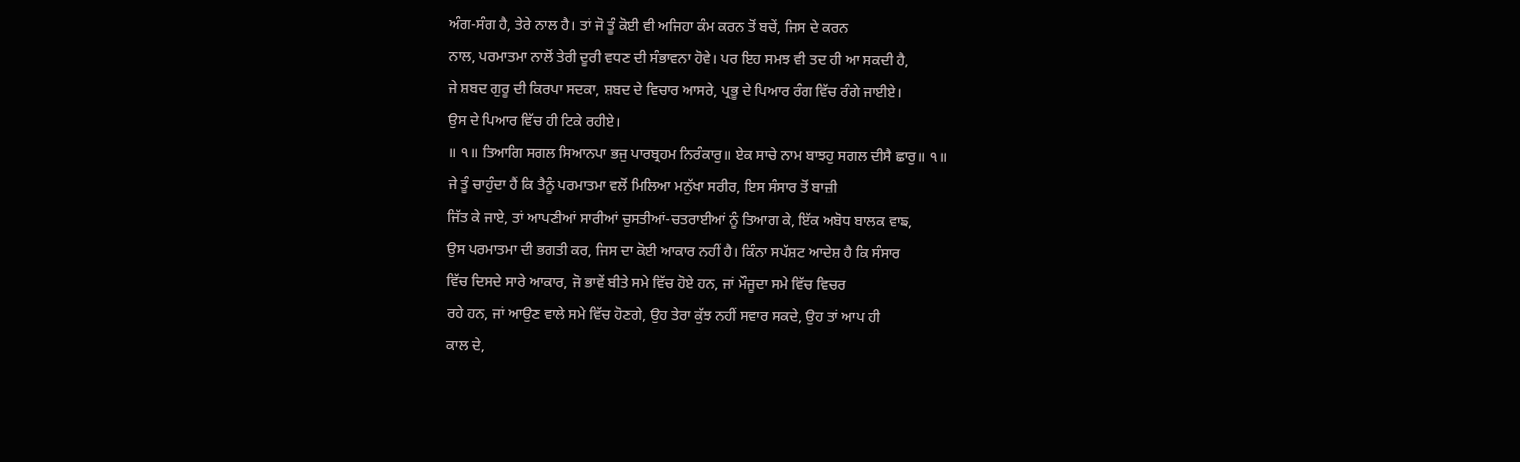ਅੰਗ-ਸੰਗ ਹੈ, ਤੇਰੇ ਨਾਲ ਹੈ। ਤਾਂ ਜੋ ਤੂੰ ਕੋਈ ਵੀ ਅਜਿਹਾ ਕੰਮ ਕਰਨ ਤੋਂ ਬਚੇਂ, ਜਿਸ ਦੇ ਕਰਨ
ਨਾਲ, ਪਰਮਾਤਮਾ ਨਾਲੋਂ ਤੇਰੀ ਦੂਰੀ ਵਧਣ ਦੀ ਸੰਭਾਵਨਾ ਹੋਵੇ। ਪਰ ਇਹ ਸਮਝ ਵੀ ਤਦ ਹੀ ਆ ਸਕਦੀ ਹੈ,
ਜੇ ਸ਼ਬਦ ਗੁਰੂ ਦੀ ਕਿਰਪਾ ਸਦਕਾ, ਸ਼ਬਦ ਦੇ ਵਿਚਾਰ ਆਸਰੇ, ਪ੍ਰਭੂ ਦੇ ਪਿਆਰ ਰੰਗ ਵਿੱਚ ਰੰਗੇ ਜਾਈਏ।
ਉਸ ਦੇ ਪਿਆਰ ਵਿੱਚ ਹੀ ਟਿਕੇ ਰਹੀਏ।
॥ ੧॥ ਤਿਆਗਿ ਸਗਲ ਸਿਆਨਪਾ ਭਜੁ ਪਾਰਬ੍ਰਹਮ ਨਿਰੰਕਾਰੁ॥ ਏਕ ਸਾਚੇ ਨਾਮ ਬਾਝਹੁ ਸਗਲ ਦੀਸੈ ਛਾਰੁ॥ ੧॥
ਜੇ ਤੂੰ ਚਾਹੁੰਦਾ ਹੈਂ ਕਿ ਤੈਨੂੰ ਪਰਮਾਤਮਾ ਵਲੋਂ ਮਿਲਿਆ ਮਨੁੱਖਾ ਸਰੀਰ, ਇਸ ਸੰਸਾਰ ਤੋਂ ਬਾਜ਼ੀ
ਜਿੱਤ ਕੇ ਜਾਏ, ਤਾਂ ਆਪਣੀਆਂ ਸਾਰੀਆਂ ਚੁਸਤੀਆਂ-ਚਤਰਾਈਆਂ ਨੂੰ ਤਿਆਗ ਕੇ, ਇੱਕ ਅਬੋਧ ਬਾਲਕ ਵਾਙ,
ਉਸ ਪਰਮਾਤਮਾ ਦੀ ਭਗਤੀ ਕਰ, ਜਿਸ ਦਾ ਕੋਈ ਆਕਾਰ ਨਹੀਂ ਹੈ। ਕਿੰਨਾ ਸਪੱਸ਼ਟ ਆਦੇਸ਼ ਹੈ ਕਿ ਸੰਸਾਰ
ਵਿੱਚ ਦਿਸਦੇ ਸਾਰੇ ਆਕਾਰ, ਜੋ ਭਾਵੇਂ ਬੀਤੇ ਸਮੇ ਵਿੱਚ ਹੋਏ ਹਨ, ਜਾਂ ਮੌਜੂਦਾ ਸਮੇ ਵਿੱਚ ਵਿਚਰ
ਰਹੇ ਹਨ, ਜਾਂ ਆਉਣ ਵਾਲੇ ਸਮੇ ਵਿੱਚ ਹੋਣਗੇ, ਉਹ ਤੇਰਾ ਕੁੱਝ ਨਹੀਂ ਸਵਾਰ ਸਕਦੇ, ਉਹ ਤਾਂ ਆਪ ਹੀ
ਕਾਲ ਦੇ,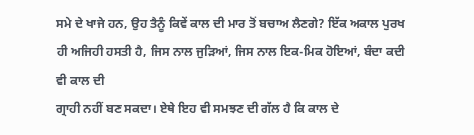ਸਮੇ ਦੇ ਖਾਜੇ ਹਨ, ਉਹ ਤੈਨੂੰ ਕਿਵੇਂ ਕਾਲ ਦੀ ਮਾਰ ਤੋਂ ਬਚਾਅ ਲੈਣਗੇ? ਇੱਕ ਅਕਾਲ ਪੁਰਖ
ਹੀ ਅਜਿਹੀ ਹਸਤੀ ਹੈ, ਜਿਸ ਨਾਲ ਜੁੜਿਆਂ, ਜਿਸ ਨਾਲ ਇਕ-ਮਿਕ ਹੋਇਆਂ, ਬੰਦਾ ਕਦੀ ਵੀ ਕਾਲ ਦੀ
ਗ੍ਰਾਹੀ ਨਹੀਂ ਬਣ ਸਕਦਾ। ਏਥੇ ਇਹ ਵੀ ਸਮਝਣ ਦੀ ਗੱਲ ਹੈ ਕਿ ਕਾਲ ਦੇ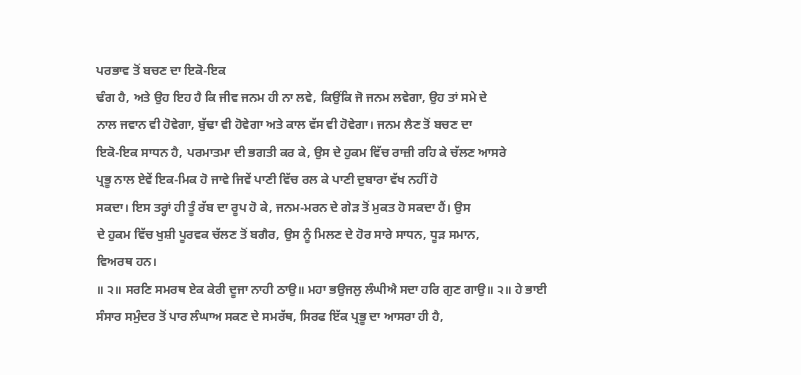ਪਰਭਾਵ ਤੋਂ ਬਚਣ ਦਾ ਇਕੋ-ਇਕ
ਢੰਗ ਹੈ, ਅਤੇ ਉਹ ਇਹ ਹੈ ਕਿ ਜੀਵ ਜਨਮ ਹੀ ਨਾ ਲਵੇ, ਕਿਉਂਕਿ ਜੋ ਜਨਮ ਲਵੇਗਾ, ਉਹ ਤਾਂ ਸਮੇ ਦੇ
ਨਾਲ ਜਵਾਨ ਵੀ ਹੋਵੇਗਾ, ਬੁੱਢਾ ਵੀ ਹੋਵੇਗਾ ਅਤੇ ਕਾਲ ਵੱਸ ਵੀ ਹੋਵੇਗਾ। ਜਨਮ ਲੈਣ ਤੋਂ ਬਚਣ ਦਾ
ਇਕੋ-ਇਕ ਸਾਧਨ ਹੈ, ਪਰਮਾਤਮਾ ਦੀ ਭਗਤੀ ਕਰ ਕੇ, ਉਸ ਦੇ ਹੁਕਮ ਵਿੱਚ ਰਾਜ਼ੀ ਰਹਿ ਕੇ ਚੱਲਣ ਆਸਰੇ
ਪ੍ਰਭੂ ਨਾਲ ਏਵੇਂ ਇਕ-ਮਿਕ ਹੋ ਜਾਵੇ ਜਿਵੇਂ ਪਾਣੀ ਵਿੱਚ ਰਲ ਕੇ ਪਾਣੀ ਦੁਬਾਰਾ ਵੱਖ ਨਹੀਂ ਹੋ
ਸਕਦਾ। ਇਸ ਤਰ੍ਹਾਂ ਹੀ ਤੂੰ ਰੱਬ ਦਾ ਰੂਪ ਹੋ ਕੇ, ਜਨਮ-ਮਰਨ ਦੇ ਗੇੜ ਤੋਂ ਮੁਕਤ ਹੋ ਸਕਦਾ ਹੈਂ। ਉਸ
ਦੇ ਹੁਕਮ ਵਿੱਚ ਖੁਸ਼ੀ ਪੂਰਵਕ ਚੱਲਣ ਤੋਂ ਬਗੈਰ, ਉਸ ਨੂੰ ਮਿਲਣ ਦੇ ਹੋਰ ਸਾਰੇ ਸਾਧਨ, ਧੂੜ ਸਮਾਨ,
ਵਿਅਰਥ ਹਨ।
॥ ੨॥ ਸਰਣਿ ਸਮਰਥ ਏਕ ਕੇਰੀ ਦੂਜਾ ਨਾਹੀ ਠਾਉ॥ ਮਹਾ ਭਉਜਲੁ ਲੰਘੀਐ ਸਦਾ ਹਰਿ ਗੁਣ ਗਾਉ॥ ੨॥ ਹੇ ਭਾਈ
ਸੰਸਾਰ ਸਮੁੰਦਰ ਤੋਂ ਪਾਰ ਲੰਘਾਅ ਸਕਣ ਦੇ ਸਮਰੱਥ, ਸਿਰਫ ਇੱਕ ਪ੍ਰਭੂ ਦਾ ਆਸਰਾ ਹੀ ਹੈ,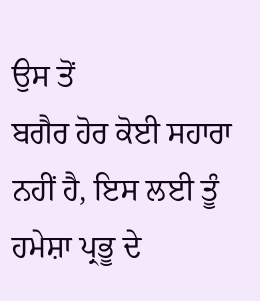ਉਸ ਤੋਂ
ਬਗੈਰ ਹੋਰ ਕੋਈ ਸਹਾਰਾ ਨਹੀਂ ਹੈ, ਇਸ ਲਈ ਤੂੰ ਹਮੇਸ਼ਾ ਪ੍ਰਭੂ ਦੇ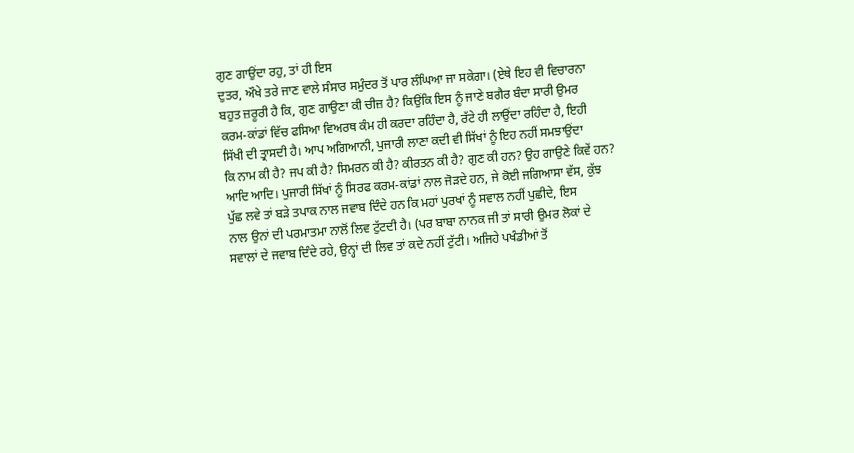ਗੁਣ ਗਾਉਂਦਾ ਰਹੁ, ਤਾਂ ਹੀ ਇਸ
ਦੁਤਰ, ਔਖੇ ਤਰੇ ਜਾਣ ਵਾਲੇ ਸੰਸਾਰ ਸਮੁੰਦਰ ਤੋਂ ਪਾਰ ਲੰਘਿਆ ਜਾ ਸਕੇਗਾ। (ਏਥੇ ਇਹ ਵੀ ਵਿਚਾਰਨਾ
ਬਹੁਤ ਜ਼ਰੂਰੀ ਹੈ ਕਿ, ਗੁਣ ਗਾਉਣਾ ਕੀ ਚੀਜ਼ ਹੈ? ਕਿਉਂਕਿ ਇਸ ਨੂੰ ਜਾਣੇ ਬਗੈਰ ਬੰਦਾ ਸਾਰੀ ਉਮਰ
ਕਰਮ-ਕਾਂਡਾਂ ਵਿੱਚ ਫਸਿਆ ਵਿਅਰਥ ਕੰਮ ਹੀ ਕਰਦਾ ਰਹਿੰਦਾ ਹੈ, ਰੱਟੇ ਹੀ ਲਾਉਂਦਾ ਰਹਿੰਦਾ ਹੈ, ਇਹੀ
ਸਿੱਖੀ ਦੀ ਤ੍ਰਾਸਦੀ ਹੈ। ਆਪ ਅਗਿਆਨੀ, ਪੁਜਾਰੀ ਲਾਣਾ ਕਦੀ ਵੀ ਸਿੱਖਾਂ ਨੂੰ ਇਹ ਨਹੀਂ ਸਮਝਾਉਂਦਾ
ਕਿ ਨਾਮ ਕੀ ਹੈ? ਜਪ ਕੀ ਹੈ? ਸਿਮਰਨ ਕੀ ਹੈ? ਕੀਰਤਨ ਕੀ ਹੈ? ਗੁਣ ਕੀ ਹਨ? ਉਹ ਗਾਉਣੇ ਕਿਵੇਂ ਹਨ?
ਆਦਿ ਆਦਿ। ਪੁਜਾਰੀ ਸਿੱਖਾਂ ਨੂੰ ਸਿਰਫ ਕਰਮ-ਕਾਂਡਾਂ ਨਾਲ ਜੋੜਦੇ ਹਨ, ਜੇ ਕੋਈ ਜਗਿਆਸਾ ਵੱਸ, ਕੁੱਝ
ਪੁੱਛ ਲਵੇ ਤਾਂ ਬੜੇ ਤਪਾਕ ਨਾਲ ਜਵਾਬ ਦਿੰਦੇ ਹਨ ਕਿ ਮਹਾਂ ਪੁਰਖਾਂ ਨੂੰ ਸਵਾਲ ਨਹੀਂ ਪੁਛੀਦੇ, ਇਸ
ਨਾਲ ਉਨਾਂ ਦੀ ਪਰਮਾਤਮਾ ਨਾਲੋਂ ਲਿਵ ਟੁੱਟਦੀ ਹੈ। (ਪਰ ਬਾਬਾ ਨਾਨਕ ਜੀ ਤਾਂ ਸਾਰੀ ਉਮਰ ਲੋਕਾਂ ਦੇ
ਸਵਾਲਾਂ ਦੇ ਜਵਾਬ ਦਿੰਦੇ ਰਹੇ, ਉਨ੍ਹਾਂ ਦੀ ਲਿਵ ਤਾਂ ਕਦੇ ਨਹੀਂ ਟੁੱਟੀ। ਅਜਿਹੇ ਪਖੰਡੀਆਂ ਤੋਂ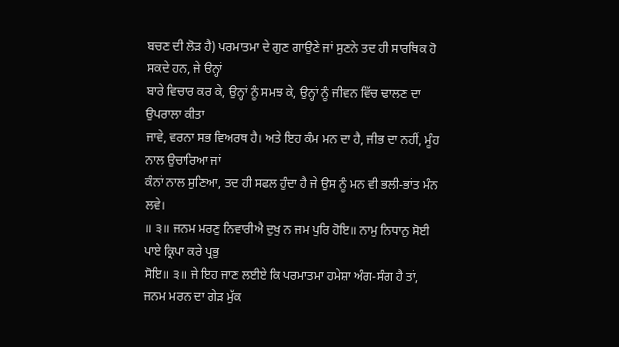ਬਚਣ ਦੀ ਲੋੜ ਹੈ) ਪਰਮਾਤਮਾ ਦੇ ਗੁਣ ਗਾਉਣੇ ਜਾਂ ਸੁਣਨੇ ਤਦ ਹੀ ਸਾਰਥਿਕ ਹੋ ਸਕਦੇ ਹਨ, ਜੇ ੳਨ੍ਹਾਂ
ਬਾਰੇ ਵਿਚਾਰ ਕਰ ਕੇ, ਉਨ੍ਹਾਂ ਨੂੰ ਸਮਝ ਕੇ, ਉਨ੍ਹਾਂ ਨੂੰ ਜੀਵਨ ਵਿੱਚ ਢਾਲਣ ਦਾ ਉਪਰਾਲਾ ਕੀਤਾ
ਜਾਵੇ, ਵਰਨਾ ਸਭ ਵਿਅਰਥ ਹੈ। ਅਤੇ ਇਹ ਕੰਮ ਮਨ ਦਾ ਹੈ, ਜੀਭ ਦਾ ਨਹੀਂ, ਮੂੰਹ ਨਾਲ ਉਚਾਰਿਆ ਜਾਂ
ਕੰਨਾਂ ਨਾਲ ਸੁਣਿਆ, ਤਦ ਹੀ ਸਫਲ ਹੁੰਦਾ ਹੈ ਜੇ ਉਸ ਨੂੰ ਮਨ ਵੀ ਭਲੀ-ਭਾਂਤ ਮੰਨ ਲਵੇ।
॥ ੩॥ ਜਨਮ ਮਰਣੁ ਨਿਵਾਰੀਐ ਦੁਖੁ ਨ ਜਮ ਪੁਰਿ ਹੋਇ॥ ਨਾਮੁ ਨਿਧਾਨੁ ਸੋਈ ਪਾਏ ਕ੍ਰਿਪਾ ਕਰੇ ਪ੍ਰਭੁ
ਸੋਇ॥ ੩॥ ਜੇ ਇਹ ਜਾਣ ਲਈਏ ਕਿ ਪਰਮਾਤਮਾ ਹਮੇਸ਼ਾ ਅੰਗ-ਸੰਗ ਹੈ ਤਾਂ, ਜਨਮ ਮਰਨ ਦਾ ਗੇੜ ਮੁੱਕ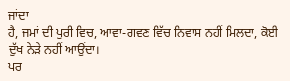ਜਾਂਦਾ
ਹੈ, ਜਮਾਂ ਦੀ ਪੁਰੀ ਵਿਚ, ਆਵਾ-ਗਵਣ ਵਿੱਚ ਨਿਵਾਸ ਨਹੀਂ ਮਿਲਦਾ, ਕੋਈ ਦੁੱਖ ਨੇੜੇ ਨਹੀਂ ਆਉਂਦਾ।
ਪਰ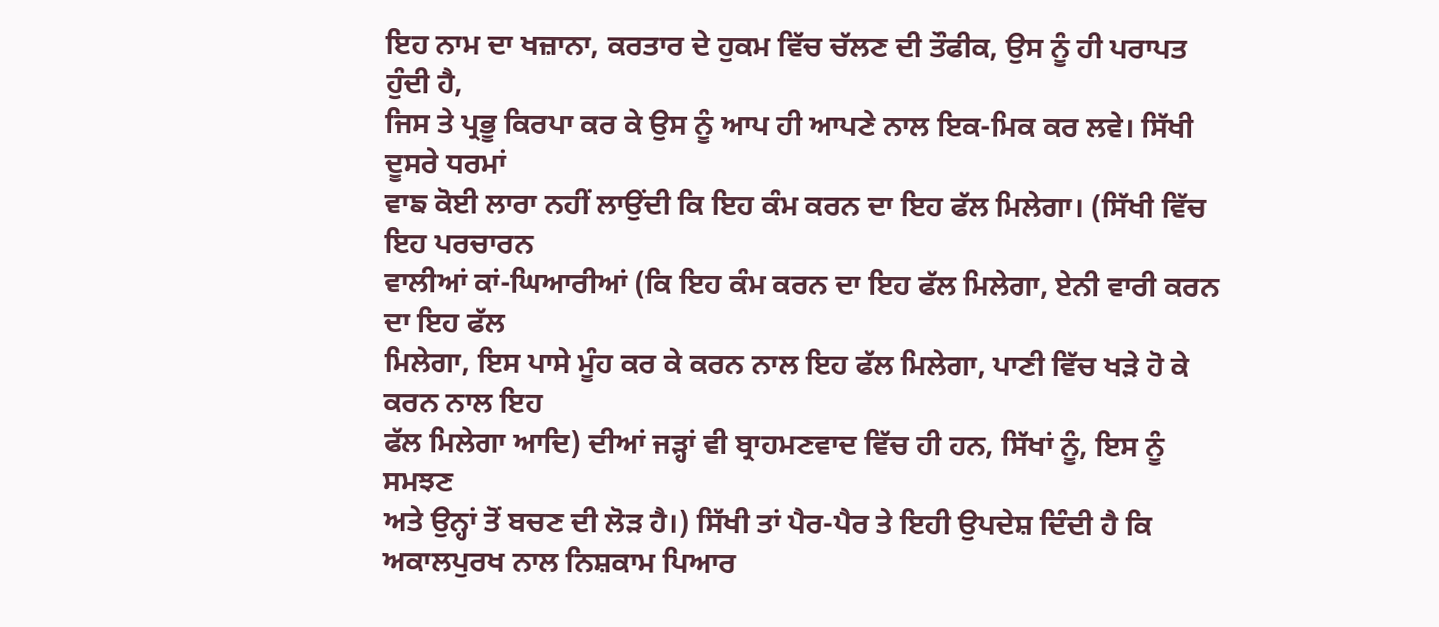ਇਹ ਨਾਮ ਦਾ ਖਜ਼ਾਨਾ, ਕਰਤਾਰ ਦੇ ਹੁਕਮ ਵਿੱਚ ਚੱਲਣ ਦੀ ਤੌਫੀਕ, ਉਸ ਨੂੰ ਹੀ ਪਰਾਪਤ ਹੁੰਦੀ ਹੈ,
ਜਿਸ ਤੇ ਪ੍ਰਭੂ ਕਿਰਪਾ ਕਰ ਕੇ ਉਸ ਨੂੰ ਆਪ ਹੀ ਆਪਣੇ ਨਾਲ ਇਕ-ਮਿਕ ਕਰ ਲਵੇ। ਸਿੱਖੀ ਦੂਸਰੇ ਧਰਮਾਂ
ਵਾਙ ਕੋਈ ਲਾਰਾ ਨਹੀਂ ਲਾਉਂਦੀ ਕਿ ਇਹ ਕੰਮ ਕਰਨ ਦਾ ਇਹ ਫੱਲ ਮਿਲੇਗਾ। (ਸਿੱਖੀ ਵਿੱਚ ਇਹ ਪਰਚਾਰਨ
ਵਾਲੀਆਂ ਕਾਂ-ਘਿਆਰੀਆਂ (ਕਿ ਇਹ ਕੰਮ ਕਰਨ ਦਾ ਇਹ ਫੱਲ ਮਿਲੇਗਾ, ਏਨੀ ਵਾਰੀ ਕਰਨ ਦਾ ਇਹ ਫੱਲ
ਮਿਲੇਗਾ, ਇਸ ਪਾਸੇ ਮੂੰਹ ਕਰ ਕੇ ਕਰਨ ਨਾਲ ਇਹ ਫੱਲ ਮਿਲੇਗਾ, ਪਾਣੀ ਵਿੱਚ ਖੜੇ ਹੋ ਕੇ ਕਰਨ ਨਾਲ ਇਹ
ਫੱਲ ਮਿਲੇਗਾ ਆਦਿ) ਦੀਆਂ ਜੜ੍ਹਾਂ ਵੀ ਬ੍ਰਾਹਮਣਵਾਦ ਵਿੱਚ ਹੀ ਹਨ, ਸਿੱਖਾਂ ਨੂੰ, ਇਸ ਨੂੰ ਸਮਝਣ
ਅਤੇ ਉਨ੍ਹਾਂ ਤੋਂ ਬਚਣ ਦੀ ਲੋੜ ਹੈ।) ਸਿੱਖੀ ਤਾਂ ਪੈਰ-ਪੈਰ ਤੇ ਇਹੀ ਉਪਦੇਸ਼ ਦਿੰਦੀ ਹੈ ਕਿ
ਅਕਾਲਪੁਰਖ ਨਾਲ ਨਿਸ਼ਕਾਮ ਪਿਆਰ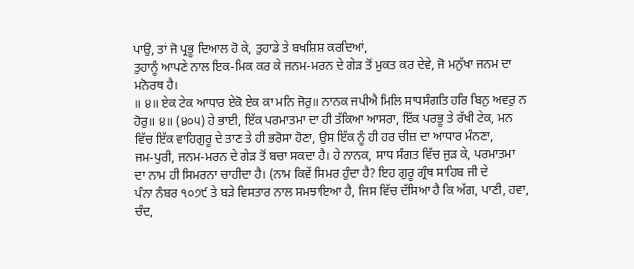ਪਾਉ, ਤਾਂ ਜੋ ਪ੍ਰਭੂ ਦਿਆਲ ਹੋ ਕੇ, ਤੁਹਾਡੇ ਤੇ ਬਖਸ਼ਿਸ਼ ਕਰਦਿਆਂ,
ਤੁਹਾਨੂੰ ਆਪਣੇ ਨਾਲ ਇਕ-ਮਿਕ ਕਰ ਕੇ ਜਨਮ-ਮਰਨ ਦੇ ਗੇੜ ਤੋਂ ਮੁਕਤ ਕਰ ਦੇਵੇ, ਜੋ ਮਨੁੱਖਾ ਜਨਮ ਦਾ
ਮਨੋਰਥ ਹੈ।
॥ ੪॥ ਏਕ ਟੇਕ ਆਧਾਰ ਏਕੋ ਏਕ ਕਾ ਮਨਿ ਜੋਰੁ॥ ਨਾਨਕ ਜਪੀਐ ਮਿਲਿ ਸਾਧਸੰਗਤਿ ਹਰਿ ਬਿਨੁ ਅਵਰੁ ਨ
ਹੋਰੁ॥ ੪॥ (੪੦੫) ਹੇ ਭਾਈ, ਇੱਕ ਪਰਮਾਤਮਾ ਦਾ ਹੀ ਤੱਕਿਆ ਆਸਰਾ, ਇੱਕ ਪਰਭੂ ਤੇ ਰੱਖੀ ਟੇਕ, ਮਨ
ਵਿੱਚ ਇੱਕ ਵਾਹਿਗੁਰੂ ਦੇ ਤਾਣ ਤੇ ਹੀ ਭਰੋਸਾ ਹੋਣਾ, ਉਸ ਇੱਕ ਨੂੰ ਹੀ ਹਰ ਚੀਜ਼ ਦਾ ਆਧਾਰ ਮੰਨਣਾ,
ਜਮ-ਪੁਰੀ, ਜਨਮ-ਮਰਨ ਦੇ ਗੇੜ ਤੋਂ ਬਚਾ ਸਕਦਾ ਹੈ। ਹੇ ਨਾਨਕ, ਸਾਧ ਸੰਗਤ ਵਿੱਚ ਜੁੜ ਕੇ, ਪਰਮਾਤਮਾ
ਦਾ ਨਾਮ ਹੀ ਸਿਮਰਨਾ ਚਾਹੀਦਾ ਹੈ। (ਨਾਮ ਕਿਵੇਂ ਸਿਮਰ ਹੁੰਦਾ ਹੈ? ਇਹ ਗੁਰੂ ਗ੍ਰੰਥ ਸਾਹਿਬ ਜੀ ਦੇ
ਪੰਨਾ ਨੰਬਰ ੧੦੭੯ ਤੇ ਬੜੇ ਵਿਸਤਾਰ ਨਾਲ ਸਮਝਾਇਆ ਹੈ, ਜਿਸ ਵਿੱਚ ਦੱਸਿਆ ਹੈ ਕਿ ਅੱਗ, ਪਾਣੀ, ਹਵਾ,
ਚੰਦ,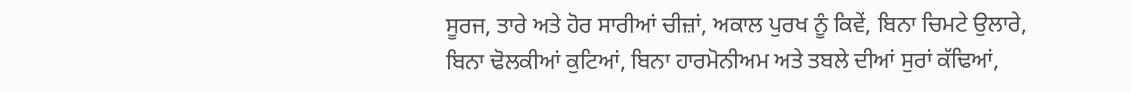ਸੂਰਜ, ਤਾਰੇ ਅਤੇ ਹੋਰ ਸਾਰੀਆਂ ਚੀਜ਼ਾਂ, ਅਕਾਲ ਪੁਰਖ ਨੂੰ ਕਿਵੇਂ, ਬਿਨਾ ਚਿਮਟੇ ਉਲਾਰੇ,
ਬਿਨਾ ਢੋਲਕੀਆਂ ਕੁਟਿਆਂ, ਬਿਨਾ ਹਾਰਮੋਨੀਅਮ ਅਤੇ ਤਬਲੇ ਦੀਆਂ ਸੁਰਾਂ ਕੱਢਿਆਂ,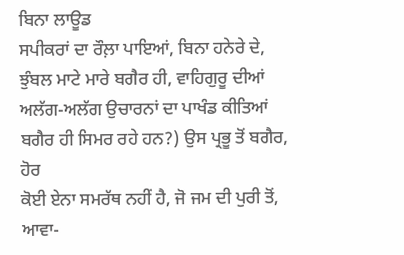ਬਿਨਾ ਲਾਊਡ
ਸਪੀਕਰਾਂ ਦਾ ਰੌਲ਼ਾ ਪਾਇਆਂ, ਬਿਨਾ ਹਨੇਰੇ ਦੇ, ਝੁੰਬਲ ਮਾਟੇ ਮਾਰੇ ਬਗੈਰ ਹੀ, ਵਾਹਿਗੁਰੂ ਦੀਆਂ
ਅਲੱਗ-ਅਲੱਗ ਉਚਾਰਨਾਂ ਦਾ ਪਾਖੰਡ ਕੀਤਿਆਂ ਬਗੈਰ ਹੀ ਸਿਮਰ ਰਹੇ ਹਨ?) ਉਸ ਪ੍ਰਭੂ ਤੋਂ ਬਗੈਰ, ਹੋਰ
ਕੋਈ ਏਨਾ ਸਮਰੱਥ ਨਹੀਂ ਹੈ, ਜੋ ਜਮ ਦੀ ਪੁਰੀ ਤੋਂ, ਆਵਾ-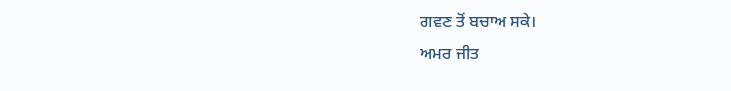ਗਵਣ ਤੋਂ ਬਚਾਅ ਸਕੇ।
ਅਮਰ ਜੀਤ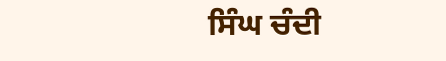ਸਿੰਘ ਚੰਦੀ